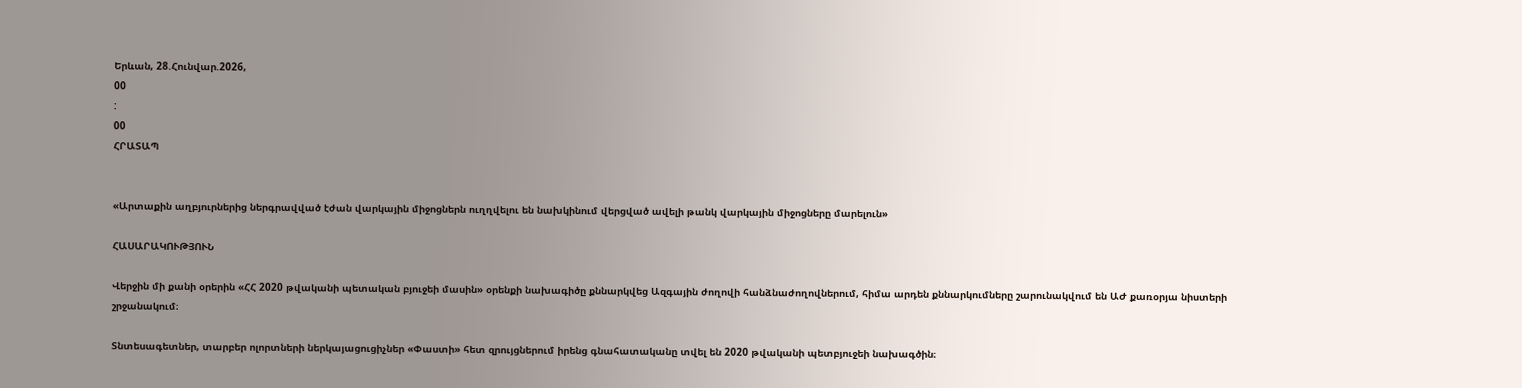Երևան, 28.Հունվար.2026,
00
:
00
ՀՐԱՏԱՊ


«Արտաքին աղբյուրներից ներգրավված էժան վարկային միջոցներն ուղղվելու են նախկինում վերցված ավելի թանկ վարկային միջոցները մարելուն»

ՀԱՍԱՐԱԿՈՒԹՅՈՒՆ

Վերջին մի քանի օրերին «ՀՀ 2020 թվականի պետական բյուջեի մասին» օրենքի նախագիծը քննարկվեց Ազգային ժողովի հանձնաժողովներում, հիմա արդեն քննարկումները շարունակվում են ԱԺ քառօրյա նիստերի շրջանակում։

Տնտեսագետներ, տարբեր ոլորտների ներկայացուցիչներ «Փաստի» հետ զրույցներում իրենց գնահատականը տվել են 2020 թվականի պետբյուջեի նախագծին։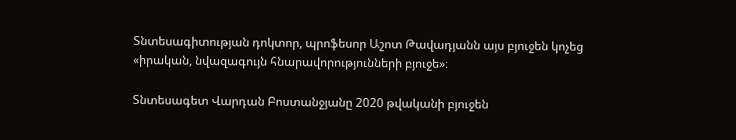Տնտեսագիտության դոկտոր, պրոֆեսոր Աշոտ Թավադյանն այս բյուջեն կոչեց «իրական, նվազագույն հնարավորությունների բյուջե»։

Տնտեսագետ Վարդան Բոստանջյանը 2020 թվականի բյուջեն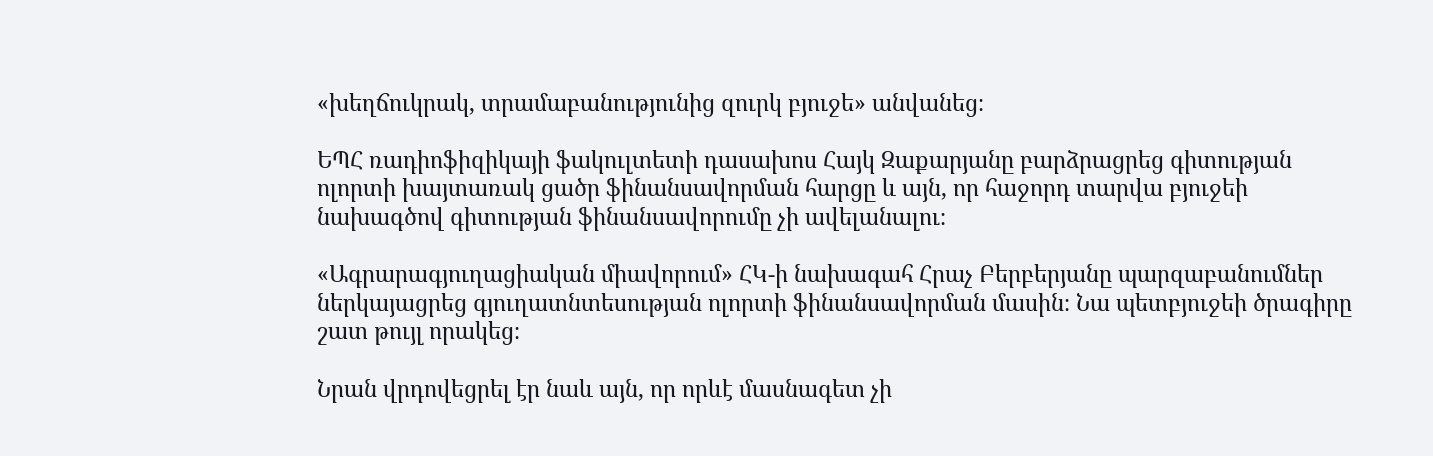«խեղճուկրակ, տրամաբանությունից զուրկ բյուջե» անվանեց։

ԵՊՀ ռադիոֆիզիկայի ֆակուլտետի դասախոս Հայկ Զաքարյանը բարձրացրեց գիտության ոլորտի խայտառակ ցածր ֆինանսավորման հարցը և այն, որ հաջորդ տարվա բյուջեի նախագծով գիտության ֆինանսավորումը չի ավելանալու։

«Ագրարագյուղացիական միավորում» ՀԿ-ի նախագահ Հրաչ Բերբերյանը պարզաբանումներ ներկայացրեց գյուղատնտեսության ոլորտի ֆինանսավորման մասին։ Նա պետբյուջեի ծրագիրը շատ թույլ որակեց։

Նրան վրդովեցրել էր նաև այն, որ որևէ մասնագետ չի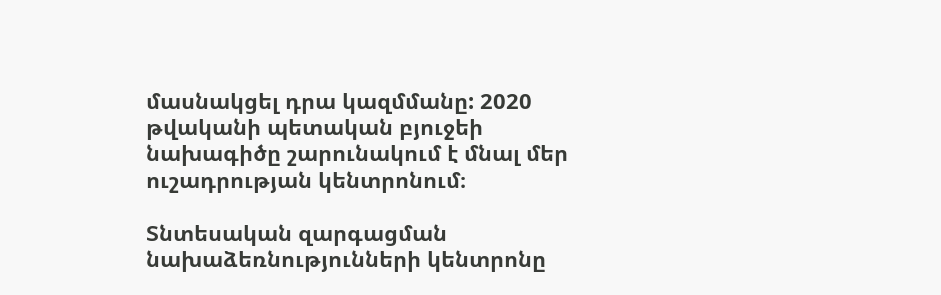մասնակցել դրա կազմմանը: 2020 թվականի պետական բյուջեի նախագիծը շարունակում է մնալ մեր ուշադրության կենտրոնում։

Տնտեսական զարգացման նախաձեռնությունների կենտրոնը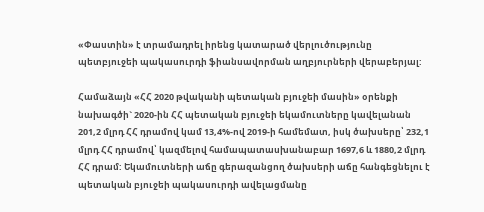«Փաստին» է տրամադրել իրենց կատարած վերլուծությունը պետբյուջեի պակասուրդի ֆիանսավորման աղբյուրների վերաբերյալ:

Համաձայն «ՀՀ 2020 թվականի պետական բյուջեի մասին» օրենքի նախագծի` 2020-ին ՀՀ պետական բյուջեի եկամուտները կավելանան 201,2 մլրդ ՀՀ դրամով կամ 13,4%-ով 2019-ի համեմատ, իսկ ծախսերը՝ 232,1 մլրդ ՀՀ դրամով՝ կազմելով համապատասխանաբար 1697,6 և 1880,2 մլրդ ՀՀ դրամ: Եկամուտների աճը գերազանցող ծախսերի աճը հանգեցնելու է պետական բյուջեի պակասուրդի ավելացմանը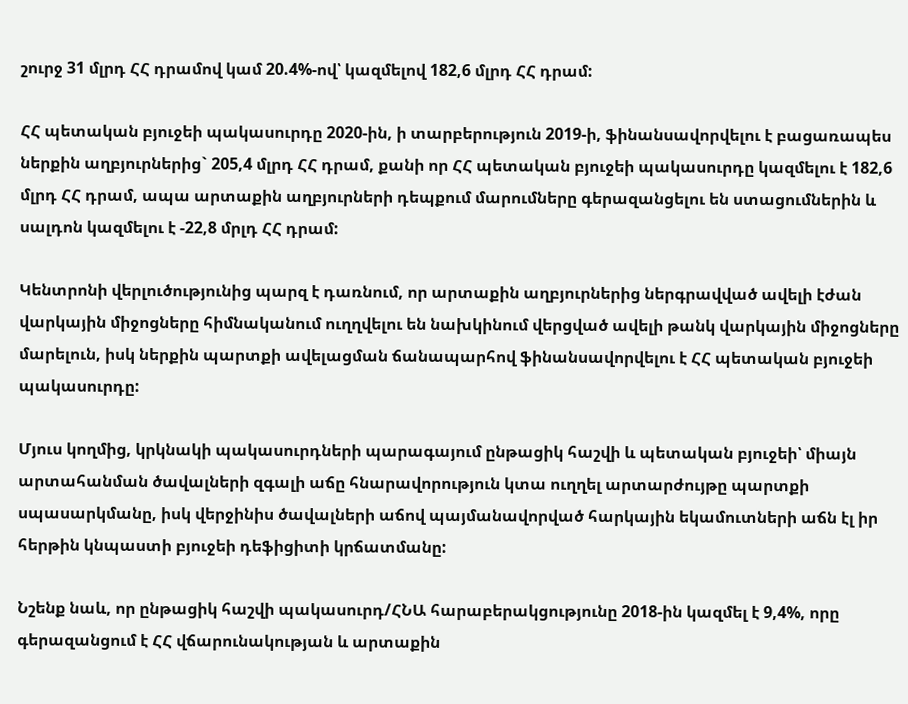շուրջ 31 մլրդ ՀՀ դրամով կամ 20.4%-ով՝ կազմելով 182,6 մլրդ ՀՀ դրամ:

ՀՀ պետական բյուջեի պակասուրդը 2020-ին, ի տարբերություն 2019-ի, ֆինանսավորվելու է բացառապես ներքին աղբյուրներից` 205,4 մլրդ ՀՀ դրամ, քանի որ ՀՀ պետական բյուջեի պակասուրդը կազմելու է 182,6 մլրդ ՀՀ դրամ, ապա արտաքին աղբյուրների դեպքում մարումները գերազանցելու են ստացումներին և սալդոն կազմելու է -22,8 մրլդ ՀՀ դրամ:

Կենտրոնի վերլուծությունից պարզ է դառնում, որ արտաքին աղբյուրներից ներգրավված ավելի էժան վարկային միջոցները հիմնականում ուղղվելու են նախկինում վերցված ավելի թանկ վարկային միջոցները մարելուն, իսկ ներքին պարտքի ավելացման ճանապարհով ֆինանսավորվելու է ՀՀ պետական բյուջեի պակասուրդը:

Մյուս կողմից, կրկնակի պակասուրդների պարագայում ընթացիկ հաշվի և պետական բյուջեի՝ միայն արտահանման ծավալների զգալի աճը հնարավորություն կտա ուղղել արտարժույթը պարտքի սպասարկմանը, իսկ վերջինիս ծավալների աճով պայմանավորված հարկային եկամուտների աճն էլ իր հերթին կնպաստի բյուջեի դեֆիցիտի կրճատմանը:

Նշենք նաև, որ ընթացիկ հաշվի պակասուրդ/ՀՆԱ հարաբերակցությունը 2018-ին կազմել է 9,4%, որը գերազանցում է ՀՀ վճարունակության և արտաքին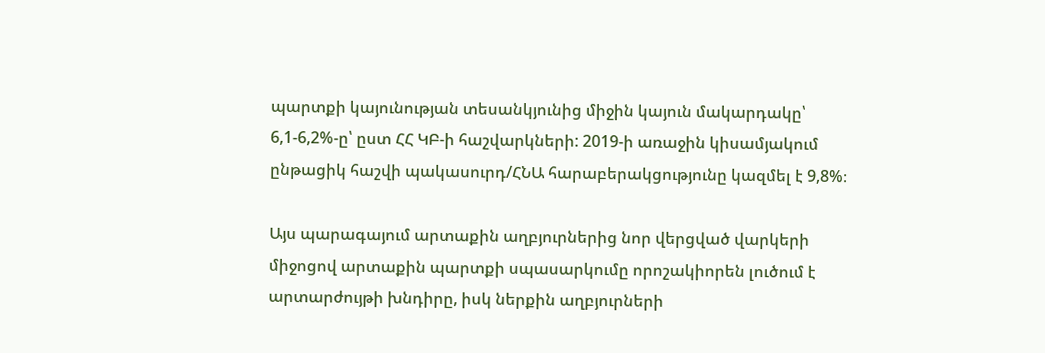պարտքի կայունության տեսանկյունից միջին կայուն մակարդակը՝ 6,1-6,2%-ը՝ ըստ ՀՀ ԿԲ-ի հաշվարկների: 2019-ի առաջին կիսամյակում ընթացիկ հաշվի պակասուրդ/ՀՆԱ հարաբերակցությունը կազմել է 9,8%։

Այս պարագայում արտաքին աղբյուրներից նոր վերցված վարկերի միջոցով արտաքին պարտքի սպասարկումը որոշակիորեն լուծում է արտարժույթի խնդիրը, իսկ ներքին աղբյուրների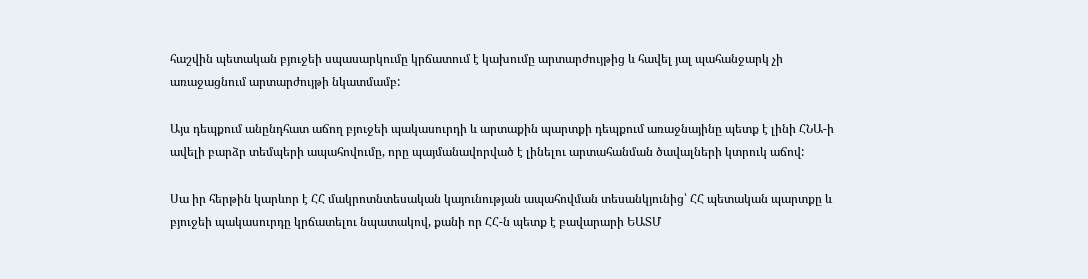հաշվին պետական բյուջեի սպասարկումը կրճատում է կախումը արտարժույթից և հավել յալ պահանջարկ չի առաջացնում արտարժույթի նկատմամբ:

Այս դեպքում անընդհատ աճող բյուջեի պակասուրդի և արտաքին պարտքի դեպքում առաջնայինը պետք է լինի ՀՆԱ-ի ավելի բարձր տեմպերի ապահովումը, որը պայմանավորված է լինելու արտահանման ծավալների կտրուկ աճով:

Սա իր հերթին կարևոր է ՀՀ մակրոտնտեսական կայունության ապահովման տեսանկյունից՝ ՀՀ պետական պարտքը և բյուջեի պակասուրդը կրճատելու նպատակով, քանի որ ՀՀ-ն պետք է բավարարի ԵԱՏՄ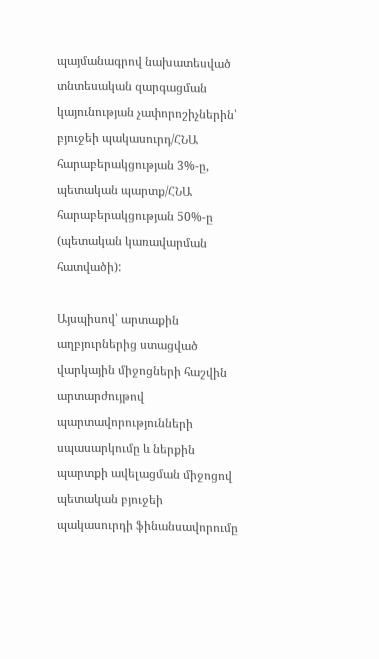պայմանագրով նախատեսված տնտեսական զարգացման կայունության չափորոշիչներին՝ բյուջեի պակասուրդ/ՀՆԱ հարաբերակցության 3%-ը, պետական պարտք/ՀՆԱ հարաբերակցության 50%-ը (պետական կառավարման հատվածի):

Այսպիսով՝ արտաքին աղբյուրներից ստացված վարկային միջոցների հաշվին արտարժույթով պարտավորությունների սպասարկումը և ներքին պարտքի ավելացման միջոցով պետական բյուջեի պակասուրդի ֆինանսավորումը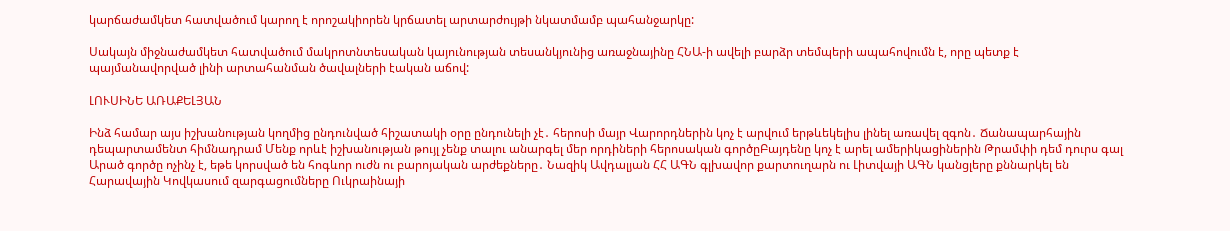կարճաժամկետ հատվածում կարող է որոշակիորեն կրճատել արտարժույթի նկատմամբ պահանջարկը:

Սակայն միջնաժամկետ հատվածում մակրոտնտեսական կայունության տեսանկյունից առաջնայինը ՀՆԱ-ի ավելի բարձր տեմպերի ապահովումն է, որը պետք է պայմանավորված լինի արտահանման ծավալների էական աճով:

ԼՈՒՍԻՆԵ ԱՌԱՔԵԼՅԱՆ

Ինձ համար այս իշխանության կողմից ընդունված հիշատակի օրը ընդունելի չէ․ հերոսի մայր Վարորդներին կոչ է արվում երթևեկելիս լինել առավել զգոն․ Ճանապարհային դեպարտամենտ հիմնադրամ Մենք որևէ իշխանության թույլ չենք տալու անարգել մեր որդիների հերոսական գործըԲայդենը կոչ է արել ամերիկացիներին Թրամփի դեմ դուրս գալ Արած գործը ոչինչ է, եթե կորսված են հոգևոր ուժն ու բարոյական արժեքները․ Նազիկ Ավդալյան ՀՀ ԱԳՆ գլխավոր քարտուղարն ու Լիտվայի ԱԳՆ կանցլերը քննարկել են Հարավային Կովկասում զարգացումները Ուկրաինայի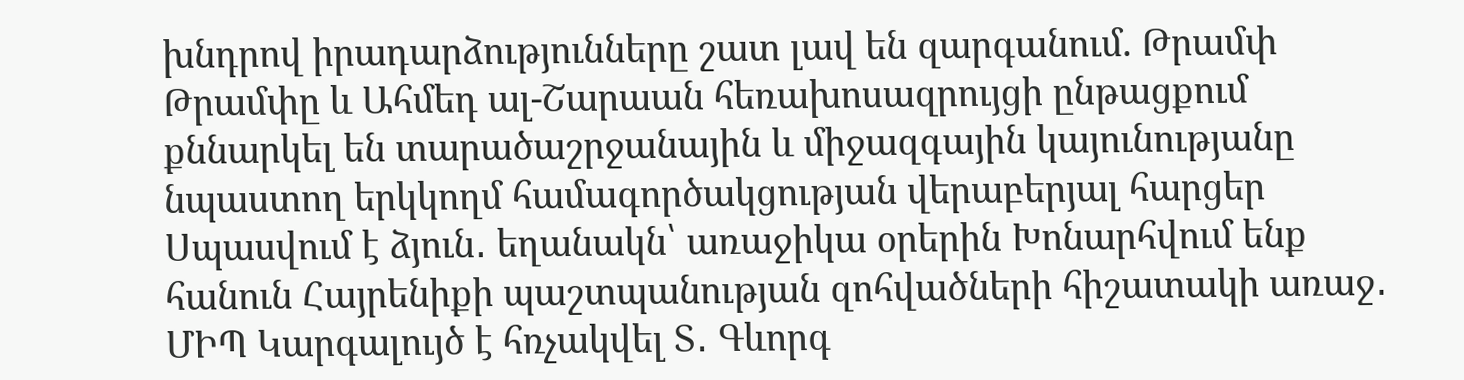խնդրով իրադարձությունները շատ լավ են զարգանում. Թրամփ Թրամփը և Ահմեդ ալ-Շարաան հեռախոսազրույցի ընթացքում քննարկել են տարածաշրջանային և միջազգային կայունությանը նպաստող երկկողմ համագործակցության վերաբերյալ հարցեր Սպասվում է ձյուն․ եղանակն՝ առաջիկա օրերին Խոնարհվում ենք հանուն Հայրենիքի պաշտպանության զոհվածների հիշատակի առաջ․ ՄԻՊ Կարգալույծ է հռչակվել Տ․ Գևորգ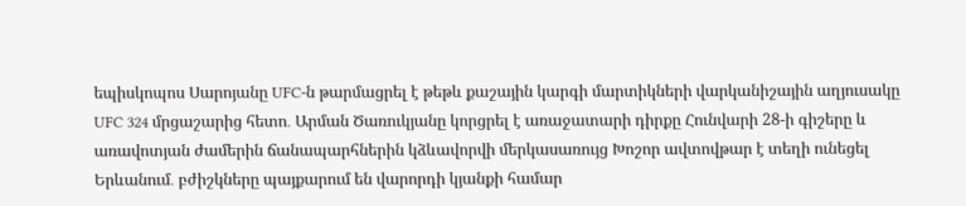եպիսկոպոս Սարոյանը UFC-ն թարմացրել է թեթև քաշային կարգի մարտիկների վարկանիշային աղյուսակը UFC 324 մրցաշարից հետո․ Արման Ծառուկյանը կորցրել է առաջատարի դիրքը Հունվարի 28-ի գիշերը և առավոտյան ժամերին ճանապարհներին կձևավորվի մերկասառույց Խոշոր ավտովթար է տեղի ունեցել Երևանում․ բժիշկները պայքարում են վարորդի կյանքի համար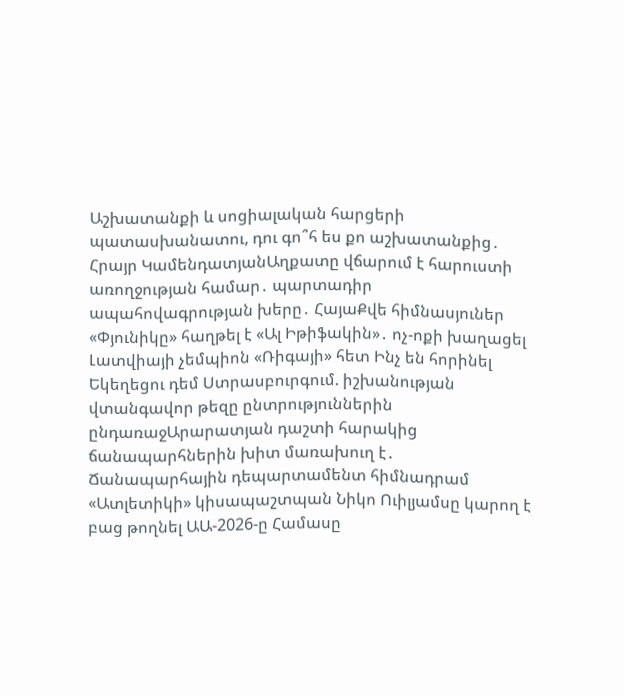Աշխատանքի և սոցիալական հարցերի պատասխանատու, դու գո՞հ ես քո աշխատանքից․ Հրայր ԿամենդատյանԱղքատը վճարում է հարուստի առողջության համար․ պարտադիր ապահովագրության խերը․ ՀայաՔվե հիմնասյուներ «Փյունիկը» հաղթել է «Ալ Իթիֆակին»․ ոչ-ոքի խաղացել Լատվիայի չեմպիոն «Ռիգայի» հետ Ինչ են հորինել Եկեղեցու դեմ Ստրասբուրգում. իշխանության վտանգավոր թեզը ընտրություններին ընդառաջԱրարատյան դաշտի հարակից ճանապարհներին խիտ մառախուղ է․ Ճանապարհային դեպարտամենտ հիմնադրամ «Ատլետիկի» կիսապաշտպան Նիկո Ուիլյամսը կարող է բաց թողնել ԱԱ-2026-ը Համասը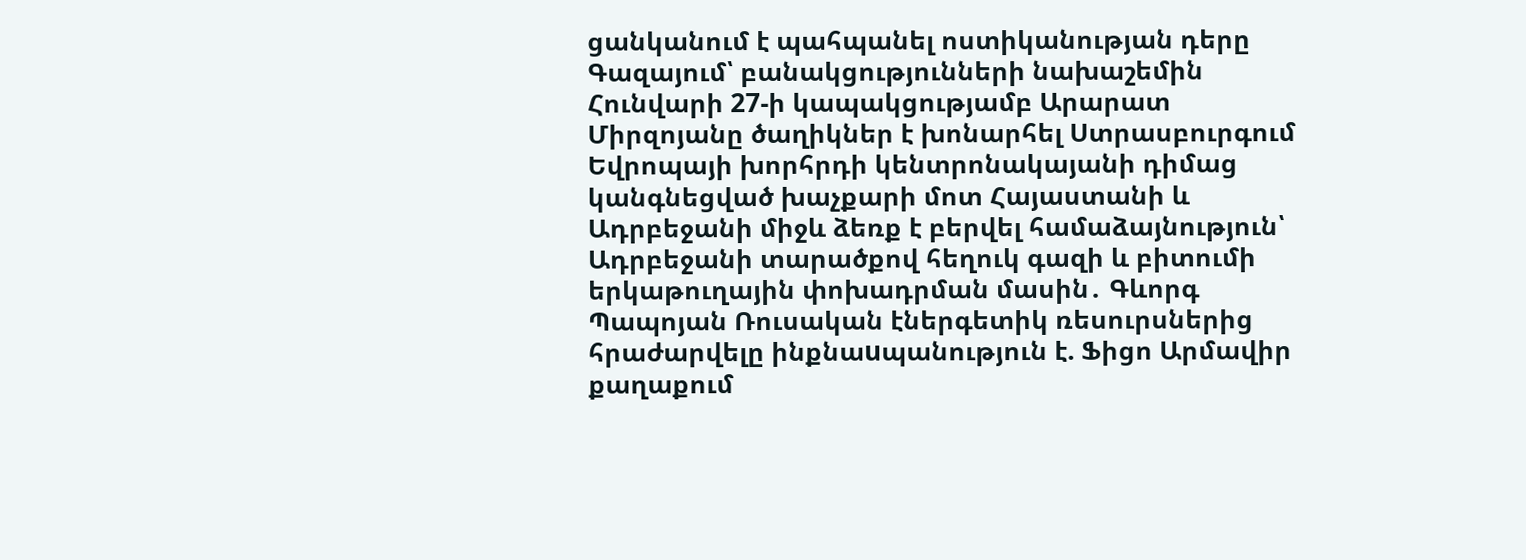ցանկանում է պահպանել ոստիկանության դերը Գազայում՝ բանակցությունների նախաշեմին Հունվարի 27-ի կապակցությամբ Արարատ Միրզոյանը ծաղիկներ է խոնարհել Ստրասբուրգում Եվրոպայի խորհրդի կենտրոնակայանի դիմաց կանգնեցված խաչքարի մոտ Հայաստանի և Ադրբեջանի միջև ձեռք է բերվել համաձայնություն՝ Ադրբեջանի տարածքով հեղուկ գազի և բիտումի երկաթուղային փոխադրման մասին․ Գևորգ Պապոյան Ռուսական էներգետիկ ռեսուրսներից հրաժարվելը ինքնաuպանություն է. Ֆիցո Արմավիր քաղաքում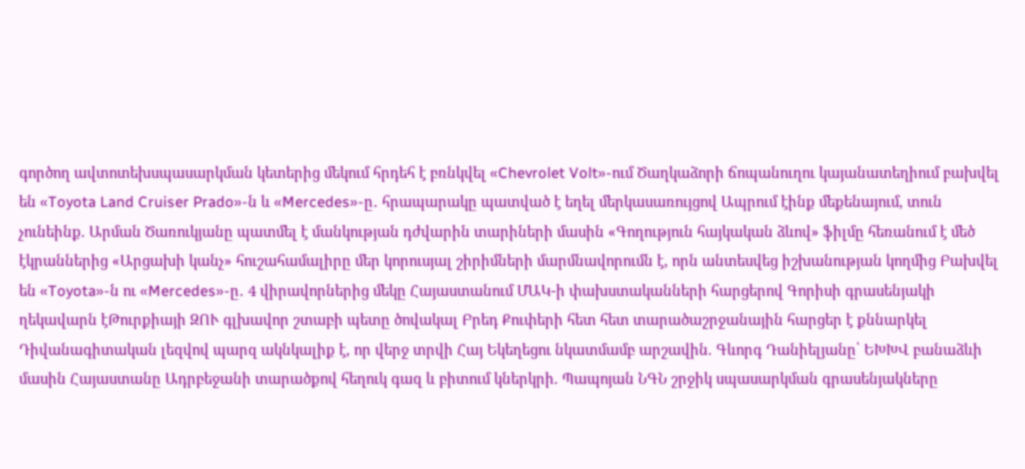գործող ավտոտեխսպասարկման կետերից մեկում հրդեհ է բռնկվել «Chevrolet Volt»-ում Ծաղկաձորի ճոպանուղու կայանատեղիում բախվել են «Toyota Land Cruiser Prado»-ն և «Mercedes»-ը․ հրապարակը պատված է եղել մերկասառույցով Ապրում էինք մեքենայում, տուն չունեինք. Արման Ծառուկյանը պատմել է մանկության դժվարին տարիների մասին «Գողություն հայկական ձևով» ֆիլմը հեռանում է մեծ էկրաններից «Արցախի կանչ» հուշահամալիրը մեր կորուսյալ շիրիմների մարմնավորումն է, որն անտեսվեց իշխանության կողմից Բախվել են «Toyota»-ն ու «Mercedes»-ը․ 4 վիրավորներից մեկը Հայաստանում ՄԱԿ-ի փախստականների հարցերով Գորիսի գրասենյակի ղեկավարն էԹուրքիայի ԶՈՒ գլխավոր շտաբի պետը ծովակալ Բրեդ Քուփերի հետ հետ տարածաշրջանային հարցեր է քննարկել Դիվանագիտական լեզվով պարզ ակնկալիք է, որ վերջ տրվի Հայ Եկեղեցու նկատմամբ արշավին. Գևորգ Դանիելյանը՝ ԵԽԽՎ բանաձևի մասին Հայաստանը Ադրբեջանի տարածքով հեղուկ գազ և բիտում կներկրի. Պապոյան ՆԳՆ շրջիկ սպասարկման գրասենյակները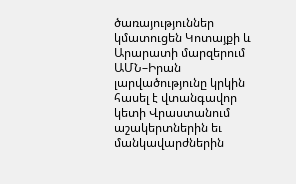ծառայություններ կմատուցեն Կոտայքի և Արարատի մարզերում ԱՄՆ–Իրան լարվածությունը կրկին հասել է վտանգավոր կետի Վրաստանում աշակերտներին եւ մանկավարժներին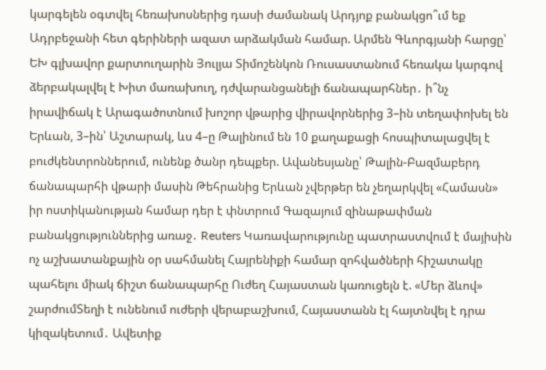կարգելեն օգտվել հեռախոսներից դասի ժամանակ Արդյոք բանակցո՞ւմ եք Ադրբեջանի հետ գերիների ազատ արձակման համար. Արմեն Գևորգյանի հարցը՝ ԵԽ գլխավոր քարտուղարին Յուլյա Տիմոշենկոն Ռուսաստանում հեռակա կարգով ձերբակալվել է Խիտ մառախուղ, դժվարանցանելի ճանապարհներ․ ի՞նչ իրավիճակ է Արագածոտնում խոշոր վթարից վիրավորներից 3–ին տեղափոխել են Երևան, 3–ին՝ Աշտարակ, ևս 4–ը Թալինում են 10 քաղաքացի հոսպիտալացվել է բուժկենտրոններում, ունենք ծանր դեպքեր. Ավանեսյանը՝ Թալին-Բազմաբերդ ճանապարհի վթարի մասին Թեհրանից Երևան չվերթեր են չեղարկվել «Համասն» իր ոստիկանության համար դեր է փնտրում Գազայում զինաթափման բանակցություններից առաջ․ Reuters Կառավարությունը պատրաստվում է մայիսին ոչ աշխատանքային օր սահմանել Հայրենիքի համար զոհվածների հիշատակը պահելու միակ ճիշտ ճանապարհը Ուժեղ Հայաստան կառուցելն է. «Մեր ձևով» շարժումՏեղի է ունենում ուժերի վերաբաշխում, Հայաստանն էլ հայտնվել է դրա կիզակետում․ Ավետիք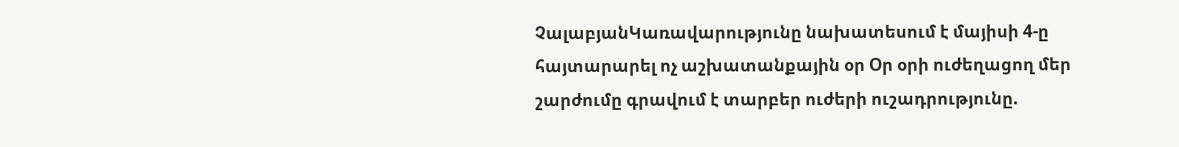ՉալաբյանԿառավարությունը նախատեսում է մայիսի 4-ը հայտարարել ոչ աշխատանքային օր Օր օրի ուժեղացող մեր շարժումը գրավում է տարբեր ուժերի ուշադրությունը.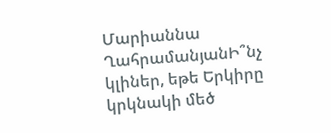Մարիաննա ՂահրամանյանԻ՞նչ կլիներ, եթե Երկիրը կրկնակի մեծ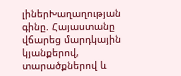լիներԽաղաղության գինը. Հայաստանը վճարեց մարդկային կյանքերով, տարածքներով և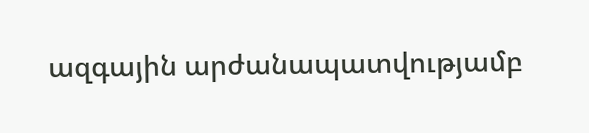ազգային արժանապատվությամբ